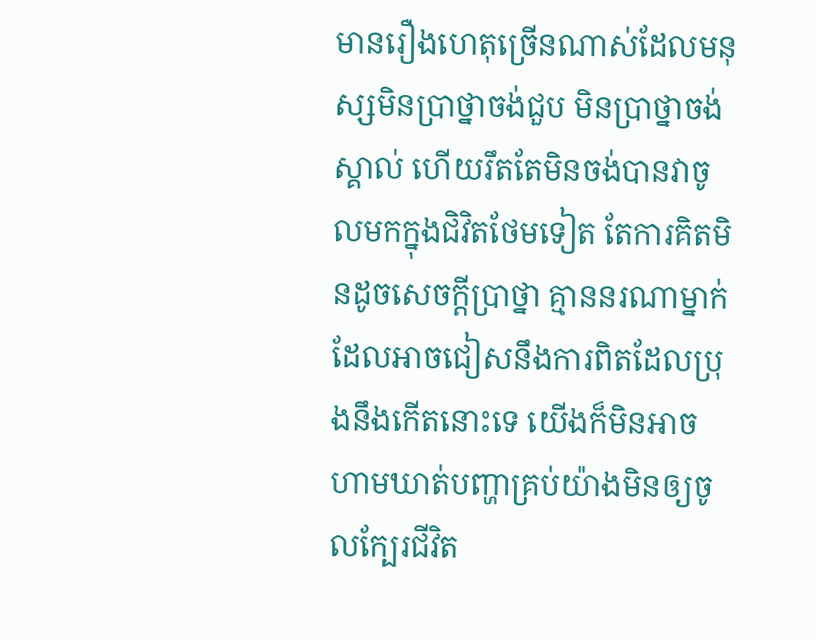មានរឿងហេតុច្រើនណាស់ដែលមនុស្សមិនប្រាថ្នាចង់ជួប មិនប្រាថ្នាចង់ស្គាល់ ហើយរឹតតែមិនចង់បានវាចូលមកក្នុងជិវិតថែមទៀត តែការគិតមិនដូចសេចក្តីប្រាថ្នា គ្មាននរណាម្នាក់ដែលអាចជៀសនឹងការពិតដែលប្រុងនឹងកើតនោះទេ យើងក៏មិនអាចហាមឃាត់បញ្ហាគ្រប់យ៉ាងមិនឲ្យចូលក្បែរជីវិត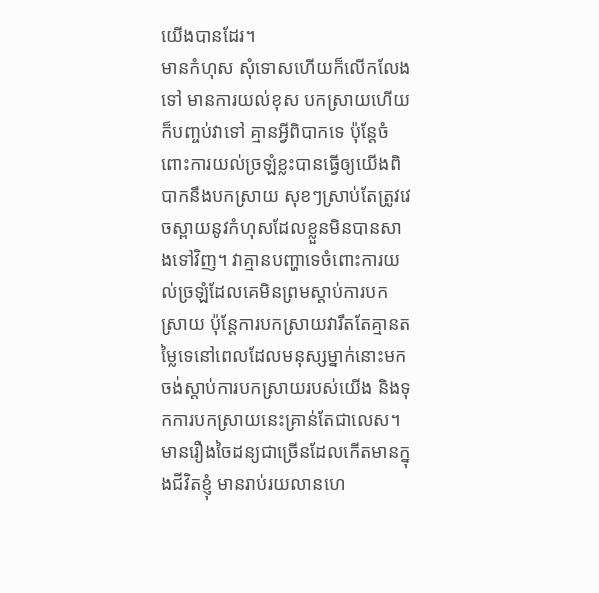យើងបានដែរ។
មានកំហុស សុំទោសហើយក៏លើកលែងទៅ មានការយល់ខុស បកស្រាយហើយក៏បញ្ចប់វាទៅ គ្មានអ្វីពិបាកទេ ប៉ុន្តែចំពោះការយល់ច្រឡំខ្លះបានធ្វើឲ្យយើងពិបាកនឹងបកស្រាយ សុខៗស្រាប់តែត្រូវវេចស្ពាយនូវកំហុសដែលខ្លួនមិនបានសាងទៅវិញ។ វាគ្មានបញ្ហាទេចំពោះការយល់ច្រឡំដែលគេមិនព្រមស្តាប់ការបកស្រាយ ប៉ុន្តែការបកស្រាយវារឹតតែគ្មានតម្លៃទេនៅពេលដែលមនុស្សម្នាក់នោះមកចង់ស្តាប់ការបកស្រាយរបស់យើង និងទុកការបកស្រាយនេះគ្រាន់តែជាលេស។
មានរឿងចៃដន្យជាច្រើនដែលកើតមានក្នុងជីវិតខ្ញុំ មានរាប់រយលានហេ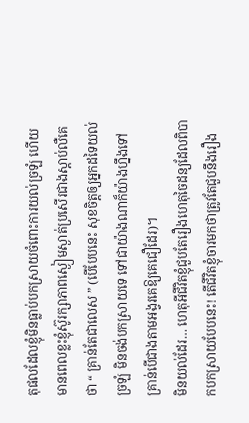តុផលដែលខ្ញុំមិនធ្លាប់បកស្រាយចំពោះការយល់ច្រឡំ ហើយមានពេលខ្លះខ្ញុំស៊ូរក្សាភាពស្ងៀមស្ងាត់ប្រសើរជាងស្តាប់លឺគេថា “ គ្រាន់តែជាលេស ” (បើបែបនេះ សុខចិត្តឲ្យអ្នកដទៃយល់ច្រឡំ មិនចង់បកស្រាយទេ ទៅជាយ៉ាងណាក៏យ៉ាងហ្នឹងទៅ គ្រាន់បើជាងតាមអង្វរគេឱ្យគេជឿដែរ)។
មិនយល់ដែរ… ហេតុអីជីវិតខ្ញុំជួបតែរឿងហេតុចៃដន្យដែលពិបាកបកស្រាយបែបនេះ! តើជីវិតខ្ញុំចារមកថាត្រូវតែជួបនឹងរឿង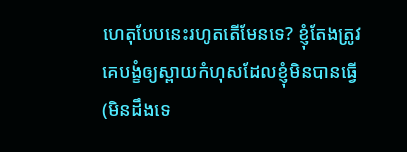ហេតុបែបនេះរហូតតើមែនទេ? ខ្ញុំតែងត្រូវគេបង្ខំឲ្យស្ពាយកំហុសដែលខ្ញុំមិនបានធ្វើ (មិនដឹងទេ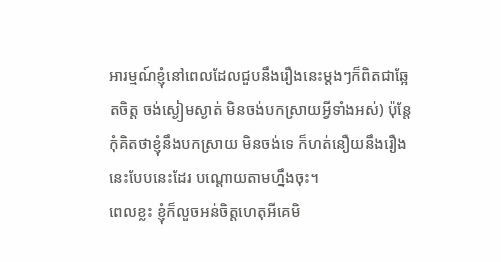អារម្មណ៍ខ្ញុំនៅពេលដែលជួបនឹងរឿងនេះម្តងៗក៏ពិតជាឆ្អែតចិត្ត ចង់ស្ងៀមស្ងាត់ មិនចង់បកស្រាយអ្វីទាំងអស់) ប៉ុន្តែកុំគិតថាខ្ញុំនឹងបកស្រាយ មិនចង់ទេ ក៏ហត់នឿយនឹងរឿងនេះបែបនេះដែរ បណ្តោយតាមហ្នឹងចុះ។
ពេលខ្លះ ខ្ញុំក៏លួចអន់ចិត្តហេតុអីគេមិ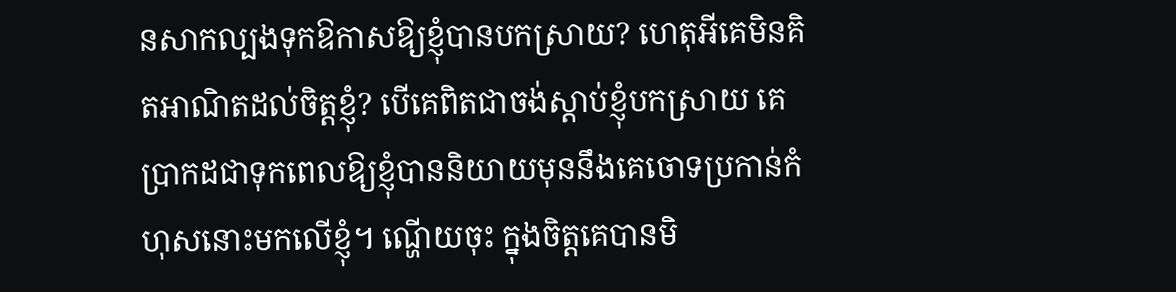នសាកល្បងទុកឱកាសឱ្យខ្ញុំបានបកស្រាយ? ហេតុអីគេមិនគិតអាណិតដល់ចិត្តខ្ញុំ? បើគេពិតជាចង់ស្តាប់ខ្ញុំបកស្រាយ គេប្រាកដជាទុកពេលឱ្យខ្ញុំបាននិយាយមុននឹងគេចោទប្រកាន់កំហុសនោះមកលើខ្ញុំ។ ណ្ហើយចុះ ក្នុងចិត្តគេបានមិ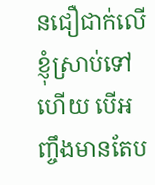នជឿជាក់លើខ្ញុំស្រាប់ទៅហើយ បើអញ្ចឹងមានតែប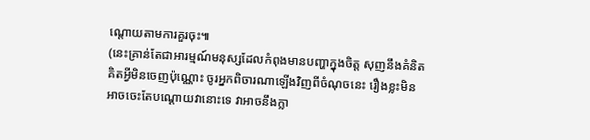ណ្តោយតាមការគួរចុះ៕
(នេះគ្រាន់តែជាអារម្មណ៍មនុស្សដែលកំពុងមានបញ្ហាក្នុងចិត្ត សុញនឹងគំនិតគិតអ្វីមិនចេញប៉ុណ្ណោះ ចូរអ្នកពិចារណាឡើងវិញពីចំណុចនេះ រឿងខ្លះមិនអាចចេះតែបណ្តោយវានោះទេ វាអាចនឹងក្លា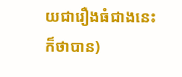យជារឿងធំជាងនេះក៏ថាបាន)